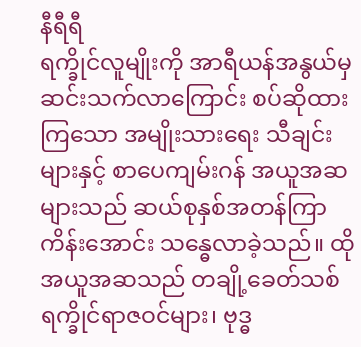နီရီရီ
ရက္ခိုင်လူမျိုးကို အာရီယန်အနွယ်မှ ဆင်းသက်လာကြောင်း စပ်ဆိုထားကြသော အမျိုးသားရေး သီချင်းများနှင့် စာပေကျမ်းဂန် အယူအဆများသည် ဆယ်စုနှစ်အတန်ကြာ ကိန်းအောင်း သန္ဓေလာခဲ့သည်။ ထိုအယူအဆသည် တချို့ခေတ်သစ် ရက္ခိုင်ရာဇဝင်များ၊ ဗုဒ္ဓ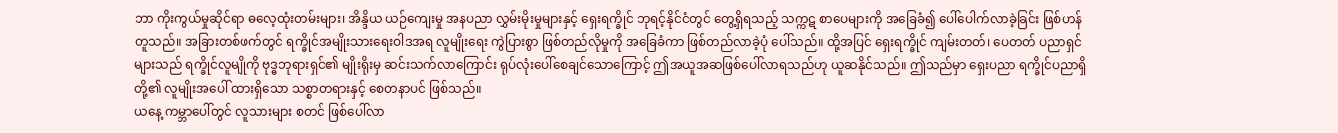ဘာ ကိုးကွယ်မှုဆိုင်ရာ ဓလေ့ထုံးတမ်းများ၊ အိန္ဒိယ ယဉ်ကျေးမှု အနပညာ လွှမ်းမိုးမှုများနှင့် ရှေးရက္ခိုင် ဘုရင့်နိုင်ငံတွင် တွေ့ရှိရသည့် သက္ကဋ စာပေများကို အခြေခံ၍ ပေါ်ပေါက်လာခဲ့ခြင်း ဖြစ်ဟန်တူသည်။ အခြားတစ်ဖက်တွင် ရက္ခိုင်အမျိုးသားရေးဝါဒအရ လူမျိုးရေး ကွဲပြားစွာ ဖြစ်တည်လိုမှုကို အခြေခံကာ ဖြစ်တည်လာခဲ့ပုံ ပေါ်သည်။ ထို့အပြင် ရှေးရက္ခိုင် ကျမ်းတတ်၊ ပေတတ် ပညာရှင်များသည် ရက္ခိုင်လူမျိုကို ဗုဒ္ဓဘုရားရှင်၏ မျိုးရိုးမှ ဆင်းသက်လာကြောင်း ရုပ်လုံးပေါ်စေချင်သောကြောင့် ဤအယူအဆဖြစ်ပေါ်လာရသည်ဟု ယူဆနိုင်သည်။ ဤသည်မှာ ရှေးပညာ ရက္ခိုင်ပညာရှိတို့၏ လူမျိုးအပေါ် ထားရှိသော သစ္စာတရားနှင့် စေတနာပင် ဖြစ်သည်။
ယနေ့ ကမ္ဘာပေါ်တွင် လူသားများ စတင် ဖြစ်ပေါ်လာ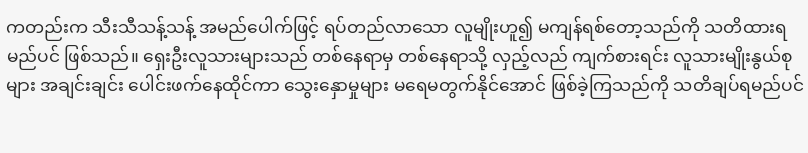ကတည်းက သီးသီသန့်သန့် အမည်ပေါက်ဖြင့် ရပ်တည်လာသော လူမျိုးဟူ၍ မကျန်ရစ်တော့သည်ကို သတိထားရမည်ပင် ဖြစ်သည်။ ရှေးဦးလူသားများသည် တစ်နေရာမှ တစ်နေရာသို့ လှည့်လည် ကျက်စားရင်း လူသားမျိုးနွယ်စုများ အချင်းချင်း ပေါင်းဖက်နေထိုင်ကာ သွေးနှောမှုများ မရေမတွက်နိုင်အောင် ဖြစ်ခဲ့ကြသည်ကို သတိချပ်ရမည်ပင်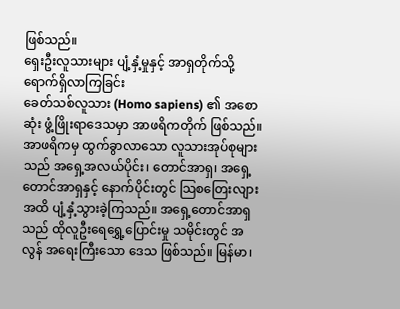ဖြစ်သည်။
ရှေးဦးလူသားများ ပျံ့နှံ့မှုနှင့် အာရှတိုက်သို့ ရောက်ရှိလာကြခြင်း
ခေတ်သစ်လူသား (Homo sapiens) ၏ အစောဆုံး ဖွံ့ဖြိုးရာဒေသမှာ အာဖရိကတိုက် ဖြစ်သည်။ အာဖရိကမှ ထွက်ခွာလာသော လူသားအုပ်စုများသည် အရှေ့အလယ်ပိုင်း၊ တောင်အာရှ၊ အရှေ့တောင်အာရှနှင့် နောက်ပိုင်းတွင် သြစတြေးလျားအထိ ပျံ့နှံ့သွားခဲ့ကြသည်။ အရှေ့တောင်အာရှသည် ထိုလူဦးရေရွှေ့ပြောင်းမှု သမိုင်းတွင် အလွန် အရေးကြီးသော ဒေသ ဖြစ်သည်။ မြန်မာ၊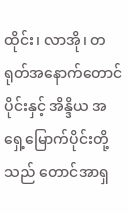ထိုင်း၊ လာအို၊ တရုတ်အနောက်တောင်ပိုင်းနှင့် အိန္ဒိယ အရှေ့မြောက်ပိုင်းတို့သည် တောင်အာရှ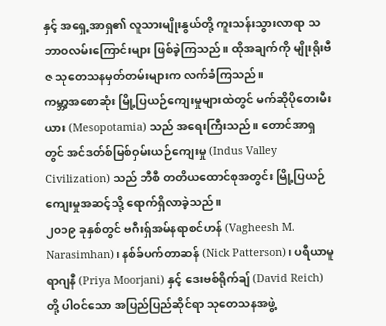နှင့် အရှေ့အာရှ၏ လူသားမျိုးနွယ်တို့ ကူးသန်းသွားလာရာ သဘာဝလမ်းကြောင်းများ ဖြစ်ခဲ့ကြသည်။ ထိုအချက်ကို မျိုးရိုးဗီဇ သုတေသနမှတ်တမ်းများက လက်ခံကြသည်။
ကမ္ဘာ့အစောဆုံး မြို့ပြယဉ်ကျေးမှုများထဲတွင် မက်ဆိုပိုတေးမီးယား (Mesopotamia) သည် အရေးကြီးသည်။ တောင်အာရှတွင် အင်ဒတ်စ်မြစ်ဝှမ်းယဉ်ကျေးမှု (Indus Valley Civilization) သည် ဘီစီ တတိယထောင်စုအတွင်း မြို့ပြယဉ်ကျေးမှုအဆင့်သို့ ရောက်ရှိလာခဲ့သည်။
၂၀၁၉ ခုနှစ်တွင် ဗဂီးရှ်အမ်နရာစင်ဟန် (Vagheesh M. Narasimhan)၊ နစ်ခ်ပက်တာဆန် (Nick Patterson)၊ ပရီယာမူရာဂျနီ (Priya Moorjani) နှင့် ဒေးဗစ်ရိုက်ချ် (David Reich) တို့ ပါဝင်သော အပြည်ပြည်ဆိုင်ရာ သုတေသနအဖွဲ့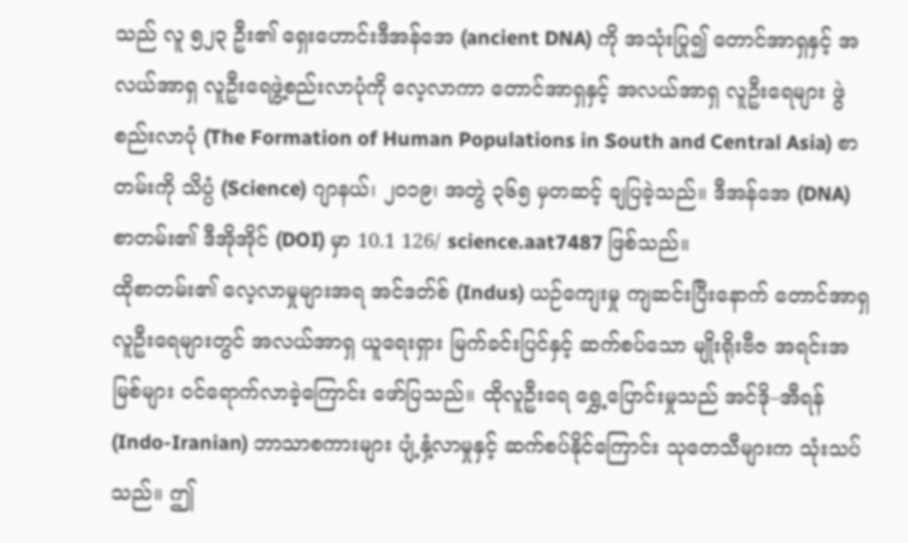သည် လူ ၅၂၃ ဦး၏ ရှေးဟောင်းဒီအန်အေ (ancient DNA) ကို အသုံးပြု၍ တောင်အာရှနှင့် အလယ်အာရှ လူဦးရေဖွဲ့စည်းလာပုံကို လေ့လာကာ တောင်အာရှနှင့် အလယ်အာရှ လူဦးရေများ ဖွဲစည်းလာပုံ (The Formation of Human Populations in South and Central Asia) စာတမ်းကို သိပ္ပံ (Science) ဂျာနယ်၊ ၂၀၁၉၊ အတွဲ ၃၆၅ မှတဆင့် ချပြခဲ့သည်။ ဒီအန်အေ (DNA) စာတမ်း၏ ဒီအိုအိုင် (DOI) မှာ 10.1 126/ science.aat7487 ဖြစ်သည်။
ထိုစာတမ်း၏ လေ့လာမှုများအရ အင်ဒတ်စ် (Indus) ယဉ်ကျေးမှု ကျဆင်းပြီးနောက် တောင်အာရှ လူဦးရေများတွင် အလယ်အာရှ ယူရေးရှား မြက်ခင်းပြင်နှင့် ဆက်စပ်သော မျိုးရိုးဗီဇ အရင်းအမြစ်များ ဝင်ရောက်လာခဲ့ကြောင်း ဖော်ပြသည်။ ထိုလူဦးရေ ရွှေ့ပြောင်းမှုသည် အင်ဒို–အီရန် (Indo-Iranian) ဘာသာစကားများ ပျံ့နှံ့လာမှုနှင့် ဆက်စပ်နိုင်ကြောင်း သုတေသီများက သုံးသပ်သည်။ ဤ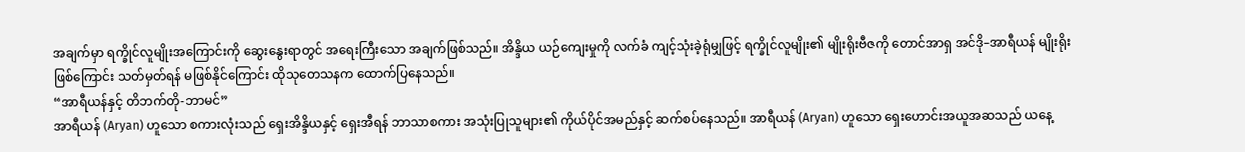အချက်မှာ ရက္ခိုင်လူမျိုးအကြောင်းကို ဆွေးနွေးရာတွင် အရေးကြီးသော အချက်ဖြစ်သည်။ အိန္ဒိယ ယဉ်ကျေးမှုကို လက်ခံ ကျင့်သုံးခဲ့ရုံမျှဖြင့် ရက္ခိုင်လူမျိုး၏ မျိုးရိုးဗီဇကို တောင်အာရှ အင်ဒို–အာရီယန် မျိုးရိုးဖြစ်ကြောင်း သတ်မှတ်ရန် မဖြစ်နိုင်ကြောင်း ထိုသုတေသနက ထောက်ပြနေသည်။
“အာရီယန်နှင့် တိဘက်တို-ဘာမင်”
အာရီယန် (Aryan) ဟူသော စကားလုံးသည် ရှေးအိန္ဒိယနှင့် ရှေးအီရန် ဘာသာစကား အသုံးပြုသူများ၏ ကိုယ်ပိုင်အမည်နှင့် ဆက်စပ်နေသည်။ အာရီယန် (Aryan) ဟူသော ရှေးဟောင်းအယူအဆသည် ယနေ့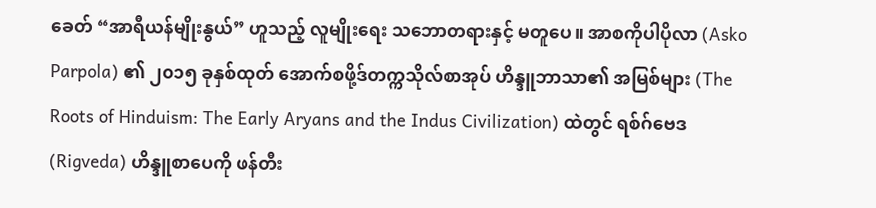ခေတ် “အာရီယန်မျိုးနွယ်” ဟူသည့် လူမျိုးရေး သဘောတရားနှင့် မတူပေ။ အာစကိုပါပိုလာ (Asko Parpola) ၏ ၂၀၁၅ ခုနှစ်ထုတ် အောက်စဖို့ဒ်တက္ကသိုလ်စာအုပ် ဟိန္ဒူဘာသာ၏ အမြစ်များ (The Roots of Hinduism: The Early Aryans and the Indus Civilization) ထဲတွင် ရစ်ဂ်ဗေဒ (Rigveda) ဟိန္ဒူစာပေကို ဖန်တီး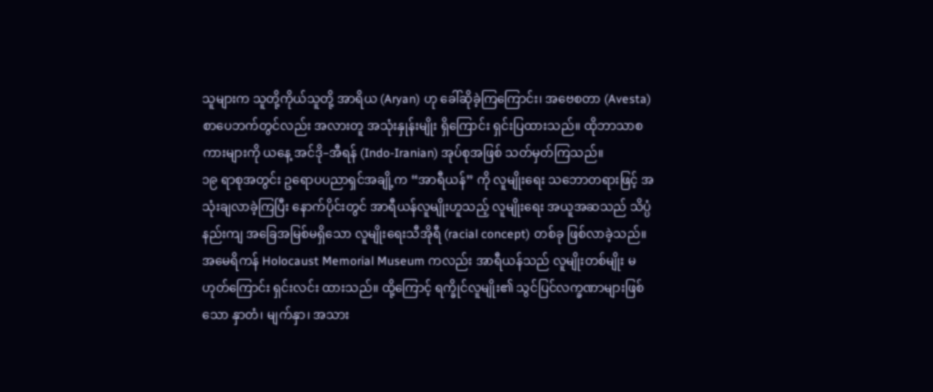သူများက သူတို့ကိုယ်သူတို့ အာရိယ (Aryan) ဟု ခေါ်ဆိုခဲ့ကြကြောင်း၊ အဗေစတာ (Avesta) စာပေဘက်တွင်လည်း အလားတူ အသုံးနှုန်းမျိုး ရှိကြောင်း ရှင်းပြထားသည်။ ထိုဘာသာစကားများကို ယနေ့ အင်ဒို–အီရန် (Indo-Iranian) အုပ်စုအဖြစ် သတ်မှတ်ကြသည်။
၁၉ ရာစုအတွင်း ဥရောပပညာရှင်အချို့က “အာရီယန်” ကို လူမျိုးရေး သဘောတရားဖြင့် အသုံးချလာခဲ့ကြပြီး နောက်ပိုင်းတွင် အာရီယန်လူမျိုးဟူသည့် လူမျိုးရေး အယူအဆသည် သိပ္ပံနည်းကျ အခြေအမြစ်မရှိသော လူမျိုးရေးသီအိုရီ (racial concept) တစ်ခု ဖြစ်လာခဲ့သည်။ အမေရိကန် Holocaust Memorial Museum ကလည်း အာရီယန်သည် လူမျိုးတစ်မျိုး မဟုတ်ကြောင်း ရှင်းလင်း ထားသည်။ ထို့ကြောင့် ရက္ခိုင်လူမျိုး၏ သွင်ပြင်လက္ခဏာများဖြစ်သော နှာတံ၊ မျက်နှာ၊ အသား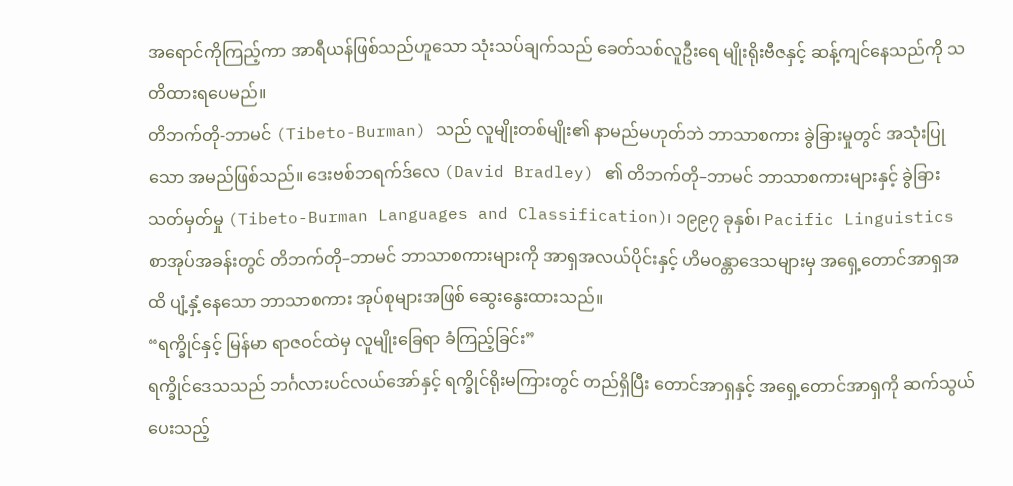အရောင်ကိုကြည့်ကာ အာရီယန်ဖြစ်သည်ဟူသော သုံးသပ်ချက်သည် ခေတ်သစ်လူဦးရေ မျိုးရိုးဗီဇနှင့် ဆန့်ကျင်နေသည်ကို သတိထားရပေမည်။
တိဘက်တို-ဘာမင် (Tibeto-Burman) သည် လူမျိုးတစ်မျိုး၏ နာမည်မဟုတ်ဘဲ ဘာသာစကား ခွဲခြားမှုတွင် အသုံးပြုသော အမည်ဖြစ်သည်။ ဒေးဗစ်ဘရက်ဒ်လေ (David Bradley) ၏ တိဘက်တို–ဘာမင် ဘာသာစကားများနှင့် ခွဲခြားသတ်မှတ်မှု (Tibeto-Burman Languages and Classification)၊ ၁၉၉၇ ခုနှစ်၊ Pacific Linguistics စာအုပ်အခန်းတွင် တိဘက်တို–ဘာမင် ဘာသာစကားများကို အာရှအလယ်ပိုင်းနှင့် ဟိမဝန္တာဒေသများမှ အရှေ့တောင်အာရှအထိ ပျံ့နှံ့နေသော ဘာသာစကား အုပ်စုများအဖြစ် ဆွေးနွေးထားသည်။
“ရက္ခိုင်နှင့် မြန်မာ ရာဇဝင်ထဲမှ လူမျိုးခြေရာ ခံကြည့်ခြင်း”
ရက္ခိုင်ဒေသသည် ဘင်္ဂလားပင်လယ်အော်နှင့် ရက္ခိုင်ရိုးမကြားတွင် တည်ရှိပြီး တောင်အာရှနှင့် အရှေ့တောင်အာရှကို ဆက်သွယ်ပေးသည့်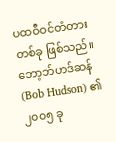ပထဝီဝင်တံတားတစ်ခု ဖြစ်သည်။ ဘော့ဘ်ဟဒ်ဆန် (Bob Hudson) ၏ ၂၀၀၅ ခု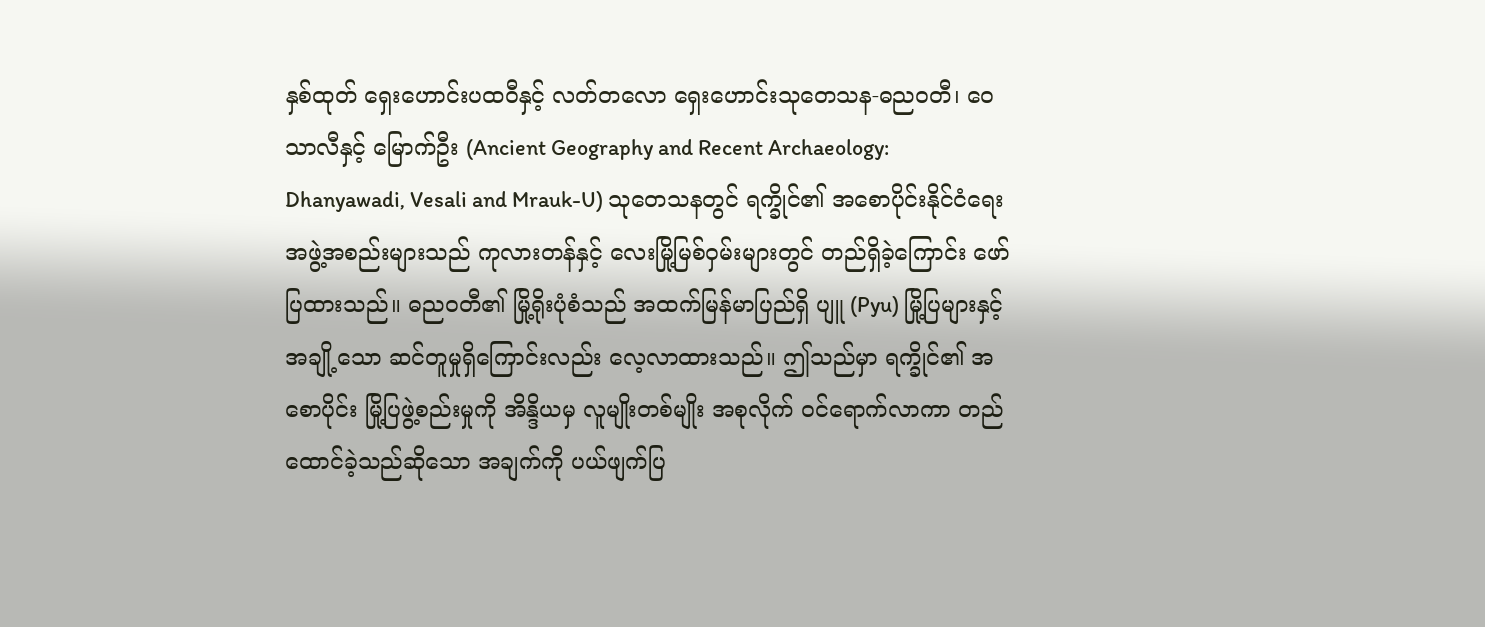နှစ်ထုတ် ရှေးဟောင်းပထဝီနှင့် လတ်တလော ရှေးဟောင်းသုတေသန-ဓညဝတီ၊ ဝေသာလီနှင့် မြောက်ဦး (Ancient Geography and Recent Archaeology: Dhanyawadi, Vesali and Mrauk-U) သုတေသနတွင် ရက္ခိုင်၏ အစောပိုင်းနိုင်ငံရေး အဖွဲ့အစည်းများသည် ကုလားတန်နှင့် လေးမြို့မြစ်ဝှမ်းများတွင် တည်ရှိခဲ့ကြောင်း ဖော်ပြထားသည်။ ဓညဝတီ၏ မြို့ရိုးပုံစံသည် အထက်မြန်မာပြည်ရှိ ပျူ (Pyu) မြို့ပြများနှင့် အချို့သော ဆင်တူမှုရှိကြောင်းလည်း လေ့လာထားသည်။ ဤသည်မှာ ရက္ခိုင်၏ အစောပိုင်း မြို့ပြဖွဲ့စည်းမှုကို အိန္ဒိယမှ လူမျိုးတစ်မျိုး အစုလိုက် ဝင်ရောက်လာကာ တည်ထောင်ခဲ့သည်ဆိုသော အချက်ကို ပယ်ဖျက်ပြ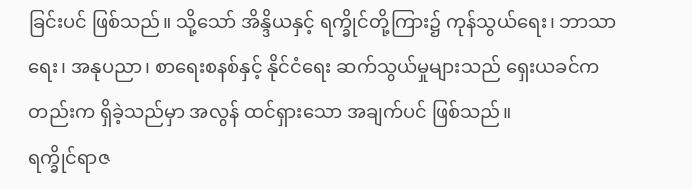ခြင်းပင် ဖြစ်သည်။ သို့သော် အိန္ဒိယနှင့် ရက္ခိုင်တို့ကြား၌ ကုန်သွယ်ရေး၊ ဘာသာရေး၊ အနုပညာ၊ စာရေးစနစ်နှင့် နိုင်ငံရေး ဆက်သွယ်မှုများသည် ရှေးယခင်ကတည်းက ရှိခဲ့သည်မှာ အလွန် ထင်ရှားသော အချက်ပင် ဖြစ်သည်။
ရက္ခိုင်ရာဇ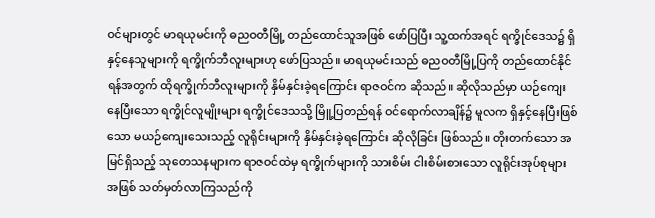ဝင်များတွင် မာရယုမင်းကို ဓညဝတီမြို့ တည်ထောင်သူအဖြစ် ဖော်ပြပြီး သူ့ထက်အရင် ရက္ခိုင်ဒေသ၌ ရှိနှင့်နေသူများကို ရက္ခိုက်ဘီလူးများဟု ဖော်ပြသည်။ မာရယုမင်းသည် ဓညဝတီမြို့ပြကို တည်ထောင်နိုင်ရန်အတွက် ထိုရက္ခိုက်ဘီလူးများကို နှိမ်နှင်းခဲ့ရကြောင်း ရာဇဝင်က ဆိုသည်။ ဆိုလိုသည်မှာ ယဉ်ကျေးနေပြီးသော ရက္ခိုင်လူမျိုးများ ရက္ခိုင်ဒေသသို့ မြိူ့ပြတည်ရန် ဝင်ရောက်လာချိန်၌ မူလက ရှိနှင့်နေပြီးဖြစ်သော မယဉ်ကျေးသေးသည့် လူရိုင်းများကို နှိမ်နှင်းခဲ့ရကြောင်း ဆိုလိုခြင်း ဖြစ်သည်။ တိုးတက်သော အမြင်ရှိသည့် သုတေသနများက ရာဇဝင်ထဲမှ ရက္ခိုက်များကို သားစိမ်း ငါးစိမ်းစားသော လူရိုင်းအုပ်စုများအဖြစ် သတ်မှတ်လာကြသည်ကို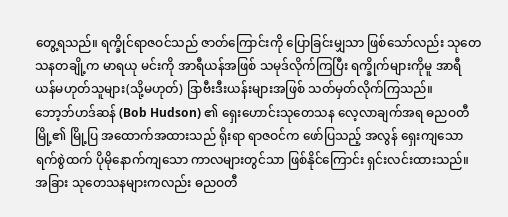တွေ့ရသည်။ ရက္ခိုင်ရာဇဝင်သည် ဇာတ်ကြောင်းကို ပြောခြင်းမျှသာ ဖြစ်သော်လည်း သုတေသနတချို့က မာရယု မင်းကို အာရီယန်အဖြစ် သမုဒ်လိုက်ကြပြီး ရက္ခိုက်များကိုမူ အာရီယန်မဟုတ်သူများ(သို့မဟုတ်) ဒြာဗီးဒီးယန်းများအဖြစ် သတ်မှတ်လိုက်ကြသည်။
ဘော့ဘ်ဟဒ်ဆန် (Bob Hudson) ၏ ရှေးဟောင်းသုတေသန လေ့လာချက်အရ ဓညဝတီမြို့၏ မြို့ပြ အထောက်အထားသည် ရိုးရာ ရာဇဝင်က ဖော်ပြသည့် အလွန် ရှေးကျသော ရက်စွဲထက် ပိုမိုနောက်ကျသော ကာလများတွင်သာ ဖြစ်နိုင်ကြောင်း ရှင်းလင်းထားသည်။ အခြား သုတေသနများကလည်း ဓညဝတီ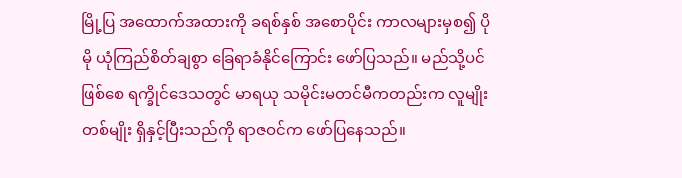မြို့ပြ အထောက်အထားကို ခရစ်နှစ် အစောပိုင်း ကာလများမှစ၍ ပိုမို ယုံကြည်စိတ်ချစွာ ခြေရာခံနိုင်ကြောင်း ဖော်ပြသည်။ မည်သို့ပင်ဖြစ်စေ ရက္ခိုင်ဒေသတွင် မာရယု သမိုင်းမတင်မီကတည်းက လူမျိုးတစ်မျိုး ရှိနှင့်ပြီးသည်ကို ရာဇဝင်က ဖော်ပြနေသည်။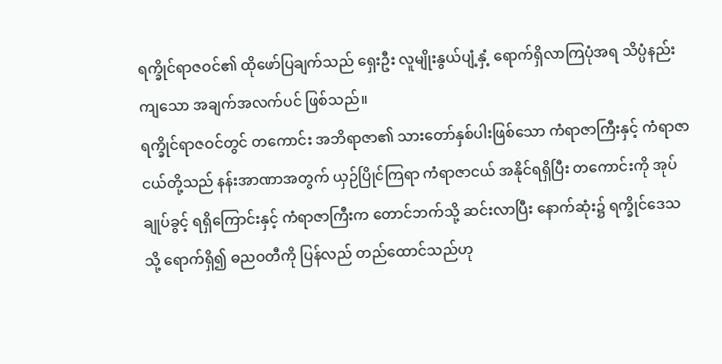ရက္ခိုင်ရာဇဝင်၏ ထိုဖော်ပြချက်သည် ရှေးဦး လူမျိုးနွယ်ပျံ့နှံ့ ရောက်ရှိလာကြပုံအရ သိပ္ပံနည်းကျသော အချက်အလက်ပင် ဖြစ်သည်။
ရက္ခိုင်ရာဇဝင်တွင် တကောင်း အဘိရာဇာ၏ သားတော်နှစ်ပါးဖြစ်သော ကံရာဇာကြီးနှင့် ကံရာဇာငယ်တို့သည် နန်းအာဏာအတွက် ယှဉ်ပြိုင်ကြရာ ကံရာဇာငယ် အနိုင်ရရှိပြီး တကောင်းကို အုပ်ချုပ်ခွင့် ရရှိကြောင်းနှင့် ကံရာဇာကြီးက တောင်ဘက်သို့ ဆင်းလာပြီး နောက်ဆုံး၌ ရက္ခိုင်ဒေသသို့ ရောက်ရှိ၍ ဓညဝတီကို ပြန်လည် တည်ထောင်သည်ဟု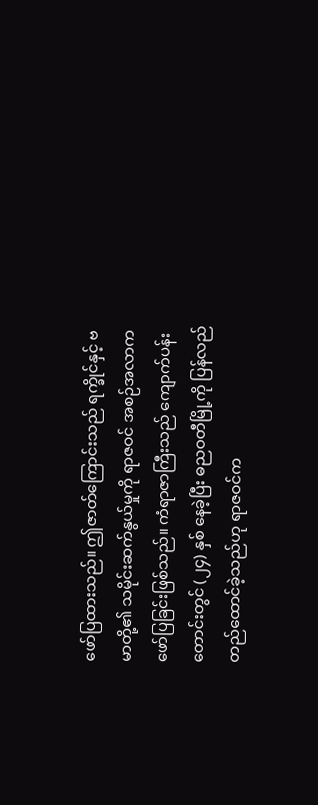ဖော်ပြထားသည်။ ဤဇာတ်ကြောင်းသည် ရက္ခိုင်နှင့် ဗမာတို့၏ သမိုင်းဆက်နွယ်မှုကို ရာဇဝင် အစဉ်အလာက ဖော်ပြခြင်းဖြစ်သည်။ ကံရာဇာကြီးသည် ကျောက်ပန်းတောင်းတွင် (၂၄) နှစ် နေခဲ့ပြီး ဓညဝတီမြို့ကို ပြန်လည် တည်ထောင်ခဲ့သည်ဟု ရာဇဝင်က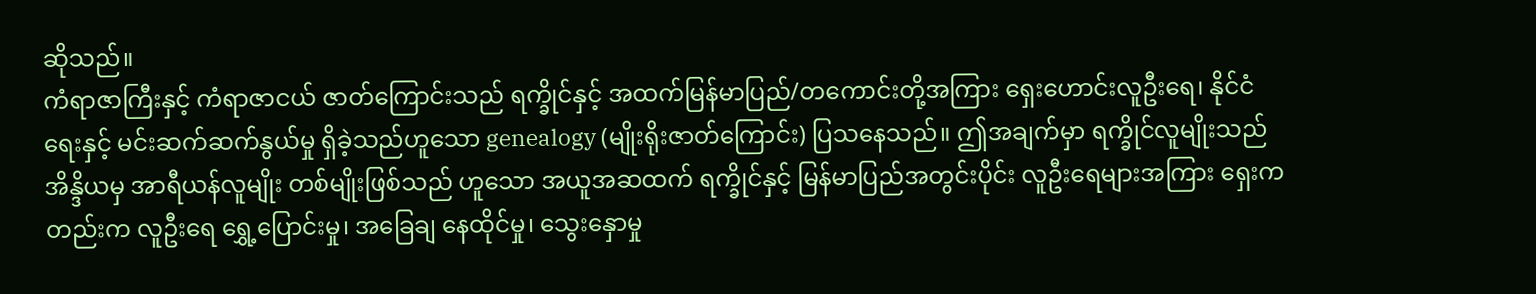ဆိုသည်။
ကံရာဇာကြီးနှင့် ကံရာဇာငယ် ဇာတ်ကြောင်းသည် ရက္ခိုင်နှင့် အထက်မြန်မာပြည်/တကောင်းတို့အကြား ရှေးဟောင်းလူဦးရေ၊ နိုင်ငံရေးနှင့် မင်းဆက်ဆက်နွယ်မှု ရှိခဲ့သည်ဟူသော genealogy (မျိုးရိုးဇာတ်ကြောင်း) ပြသနေသည်။ ဤအချက်မှာ ရက္ခိုင်လူမျိုးသည် အိန္ဒိယမှ အာရီယန်လူမျိုး တစ်မျိုးဖြစ်သည် ဟူသော အယူအဆထက် ရက္ခိုင်နှင့် မြန်မာပြည်အတွင်းပိုင်း လူဦးရေများအကြား ရှေးကတည်းက လူဦးရေ ရွှေ့ပြောင်းမှု၊ အခြေချ နေထိုင်မှု၊ သွေးနှောမှု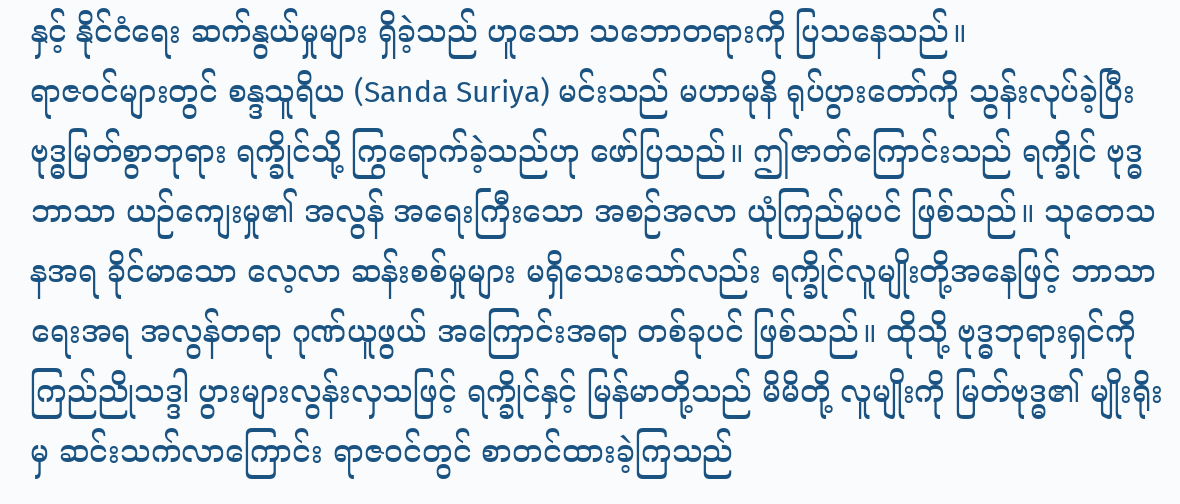နှင့် နိုင်ငံရေး ဆက်နွယ်မှုများ ရှိခဲ့သည် ဟူသော သဘောတရားကို ပြသနေသည်။
ရာဇဝင်များတွင် စန္ဒသူရိယ (Sanda Suriya) မင်းသည် မဟာမုနိ ရုပ်ပွားတော်ကို သွန်းလုပ်ခဲ့ပြီး ဗုဒ္ဓမြတ်စွာဘုရား ရက္ခိုင်သို့ ကြွရောက်ခဲ့သည်ဟု ဖော်ပြသည်။ ဤဇာတ်ကြောင်းသည် ရက္ခိုင် ဗုဒ္ဓဘာသာ ယဉ်ကျေးမှု၏ အလွန် အရေးကြီးသော အစဉ်အလာ ယုံကြည်မှုပင် ဖြစ်သည်။ သုတေသနအရ ခိုင်မာသော လေ့လာ ဆန်းစစ်မှုများ မရှိသေးသော်လည်း ရက္ခိုင်လူမျိုးတို့အနေဖြင့် ဘာသာရေးအရ အလွန်တရာ ဂုဏ်ယူဖွယ် အကြောင်းအရာ တစ်ခုပင် ဖြစ်သည်။ ထိုသို့ ဗုဒ္ဓဘုရားရှင်ကို ကြည်ညိုသဒ္ဒါ ပွားများလွန်းလှသဖြင့် ရက္ခိုင်နှင့် မြန်မာတို့သည် မိမိတို့ လူမျိုးကို မြတ်ဗုဒ္ဓ၏ မျိုးရိုးမှ ဆင်းသက်လာကြောင်း ရာဇဝင်တွင် စာတင်ထားခဲ့ကြသည်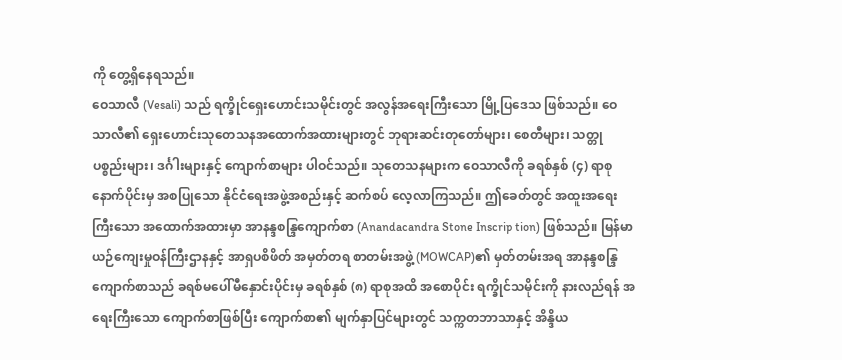ကို တွေ့ရှိနေရသည်။
ဝေသာလီ (Vesali) သည် ရက္ခိုင်ရှေးဟောင်းသမိုင်းတွင် အလွန်အရေးကြီးသော မြို့ပြဒေသ ဖြစ်သည်။ ဝေသာလီ၏ ရှေးဟောင်းသုတေသနအထောက်အထားများတွင် ဘုရားဆင်းတုတော်များ၊ စေတီများ၊ သတ္တုပစ္စည်းများ၊ ဒင်္ဂါးများနှင့် ကျောက်စာများ ပါဝင်သည်။ သုတေသနများက ဝေသာလီကို ခရစ်နှစ် (၄) ရာစု နောက်ပိုင်းမှ အစပြုသော နိုင်ငံရေးအဖွဲ့အစည်းနှင့် ဆက်စပ် လေ့လာကြသည်။ ဤခေတ်တွင် အထူးအရေးကြီးသော အထောက်အထားမှာ အာနန္ဒစန္ဒြကျောက်စာ (Anandacandra Stone Inscrip tion) ဖြစ်သည်။ မြန်မာယဉ်ကျေးမှုဝန်ကြီးဌာနနှင့် အာရှပစိဖိတ် အမှတ်တရ စာတမ်းအဖွဲ့ (MOWCAP)၏ မှတ်တမ်းအရ အာနန္ဒစန္ဒြ ကျောက်စာသည် ခရစ်မပေါ်မီနှောင်းပိုင်းမှ ခရစ်နှစ် (၈) ရာစုအထိ အစောပိုင်း ရက္ခိုင်သမိုင်းကို နားလည်ရန် အရေးကြီးသော ကျောက်စာဖြစ်ပြီး ကျောက်စာ၏ မျက်နှာပြင်များတွင် သက္ကတဘာသာနှင့် အိန္ဒိယ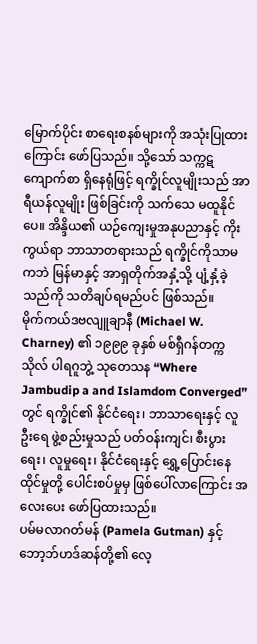မြောက်ပိုင်း စာရေးစနစ်များကို အသုံးပြုထားကြောင်း ဖော်ပြသည်။ သို့သော် သက္ကဋ ကျောက်စာ ရှိနေရုံဖြင့် ရက္ခိုင်လူမျိုးသည် အာရီယန်လူမျိုး ဖြစ်ခြင်းကို သက်သေ မထူနိုင်ပေ။ အိန္ဒိယ၏ ယဉ်ကျေးမှုအနုပညာနှင့် ကိုးကွယ်ရာ ဘာသာတရားသည် ရက္ခိုင်ကိုသာမကဘဲ မြန်မာနှင့် အာရှတိုက်အနှံ့သို့ ပျံ့နှံ့ခဲ့သည်ကို သတိချပ်ရမည်ပင် ဖြစ်သည်။
မိုက်ကယ်ဒဗလျူချာနီ (Michael W. Charney) ၏ ၁၉၉၉ ခုနှစ် မစ်ရှီဂန်တက္ကသိုလ် ပါရဂူဘွဲ့ သုတေသန “Where Jambudip a and Islamdom Converged” တွင် ရက္ခိုင်၏ နိုင်ငံရေး၊ ဘာသာရေးနှင့် လူဦးရေ ဖွဲ့စည်းမှုသည် ပတ်ဝန်းကျင်၊ စီးပွားရေး၊ လူမှုရေး၊ နိုင်ငံရေးနှင့် ရွှေ့ပြောင်းနေထိုင်မှုတို့ ပေါင်းစပ်မှုမှ ဖြစ်ပေါ်လာကြောင်း အလေးပေး ဖော်ပြထားသည်။
ပမ်မလာဂတ်မန် (Pamela Gutman) နှင့် ဘော့ဘ်ဟဒ်ဆန်တို့၏ လေ့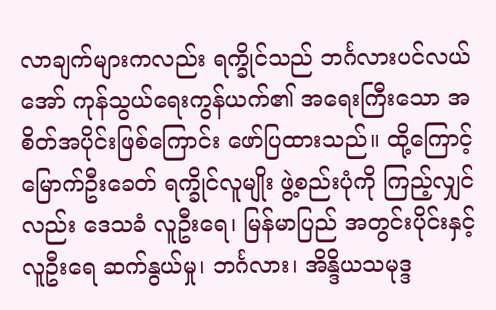လာချက်များကလည်း ရက္ခိုင်သည် ဘင်္ဂလားပင်လယ်အော် ကုန်သွယ်ရေးကွန်ယက်၏ အရေးကြီးသော အစိတ်အပိုင်းဖြစ်ကြောင်း ဖော်ပြထားသည်။ ထို့ကြောင့် မြောက်ဦးခေတ် ရက္ခိုင်လူမျိုး ဖွဲ့စည်းပုံကို ကြည့်လျှင်လည်း ဒေသခံ လူဦးရေ၊ မြန်မာပြည် အတွင်းပိုင်းနှင့် လူဦးရေ ဆက်နွယ်မှု၊ ဘင်္ဂလား၊ အိန္ဒိယသမုဒ္ဒ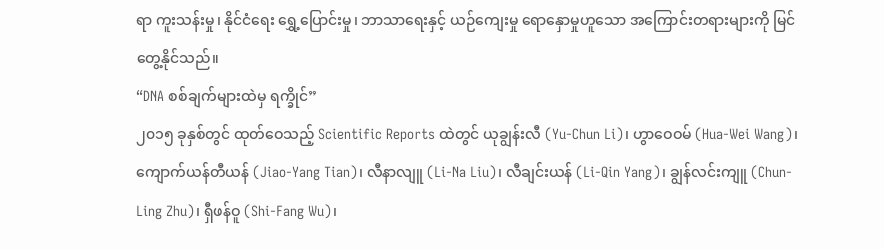ရာ ကူးသန်းမှု၊ နိုင်ငံရေး ရွှေ့ပြောင်းမှု၊ ဘာသာရေးနှင့် ယဉ်ကျေးမှု ရောနှောမှုဟူသော အကြောင်းတရားများကို မြင်တွေ့နိုင်သည်။
“DNA စစ်ချက်များထဲမှ ရက္ခိုင်”
၂၀၁၅ ခုနှစ်တွင် ထုတ်ဝေသည့် Scientific Reports ထဲတွင် ယုချွန်းလီ (Yu-Chun Li)၊ ဟွာဝေဝမ် (Hua-Wei Wang)၊ ကျောက်ယန်တီယန် (Jiao-Yang Tian)၊ လီနာလျူ (Li-Na Liu)၊ လီချင်းယန် (Li-Qin Yang)၊ ချွန်လင်းကျူ (Chun-Ling Zhu)၊ ရှီဖန်ဝူ (Shi-Fang Wu)၊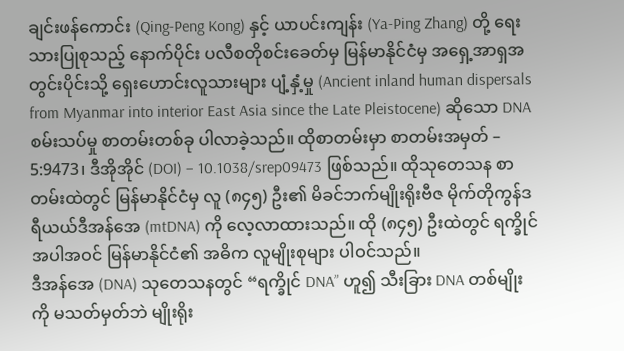ချင်းဖန်ကောင်း (Qing-Peng Kong) နှင့် ယာပင်းကျန်း (Ya-Ping Zhang) တို့ ရေးသားပြုစုသည့် နောက်ပိုင်း ပလီစတိုစင်းခေတ်မှ မြန်မာနိုင်ငံမှ အရှေ့အာရှအတွင်းပိုင်းသို့ ရှေးဟောင်းလူသားများ ပျံ့နှံ့မှု (Ancient inland human dispersals from Myanmar into interior East Asia since the Late Pleistocene) ဆိုသော DNA စမ်းသပ်မှု စာတမ်းတစ်ခု ပါလာခဲ့သည်။ ထိုစာတမ်းမှာ စာတမ်းအမှတ် – 5:9473၊ ဒီအိုအိုင် (DOI) – 10.1038/srep09473 ဖြစ်သည်။ ထိုသုတေသန စာတမ်းထဲတွင် မြန်မာနိုင်ငံမှ လူ (၈၄၅) ဦး၏ မိခင်ဘက်မျိုးရိုးဗီဇ မိုက်တိုကွန်ဒရီယယ်ဒီအန်အေ (mtDNA) ကို လေ့လာထားသည်။ ထို (၈၄၅) ဦးထဲတွင် ရက္ခိုင်အပါအဝင် မြန်မာနိုင်ငံ၏ အဓိက လူမျိုးစုများ ပါဝင်သည်။
ဒီအန်အေ (DNA) သုတေသနတွင် “ရက္ခိုင် DNA” ဟူ၍ သီးခြား DNA တစ်မျိုးကို မသတ်မှတ်ဘဲ မျိုးရိုး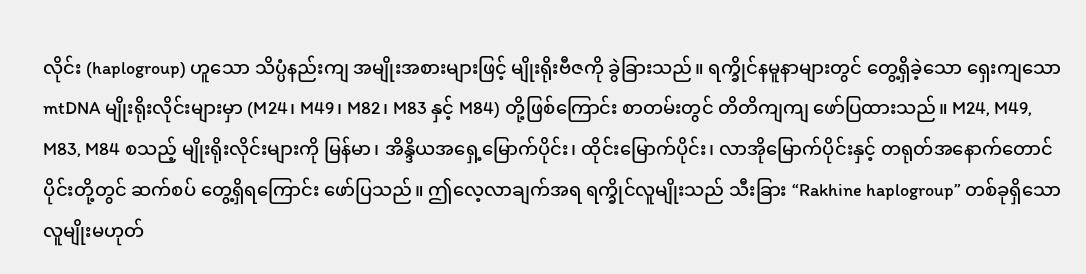လိုင်း (haplogroup) ဟူသော သိပ္ပံနည်းကျ အမျိုးအစားများဖြင့် မျိုးရိုးဗီဇကို ခွဲခြားသည်။ ရက္ခိုင်နမူနာများတွင် တွေ့ရှိခဲ့သော ရှေးကျသော mtDNA မျိုးရိုးလိုင်းများမှာ (M24၊ M49၊ M82၊ M83 နှင့် M84) တို့ဖြစ်ကြောင်း စာတမ်းတွင် တိတိကျကျ ဖော်ပြထားသည်။ M24, M49, M83, M84 စသည့် မျိုးရိုးလိုင်းများကို မြန်မာ၊ အိန္ဒိယအရှေ့မြောက်ပိုင်း၊ ထိုင်းမြောက်ပိုင်း၊ လာအိုမြောက်ပိုင်းနှင့် တရုတ်အနောက်တောင်ပိုင်းတို့တွင် ဆက်စပ် တွေ့ရှိရကြောင်း ဖော်ပြသည်။ ဤလေ့လာချက်အရ ရက္ခိုင်လူမျိုးသည် သီးခြား “Rakhine haplogroup” တစ်ခုရှိသော လူမျိုးမဟုတ်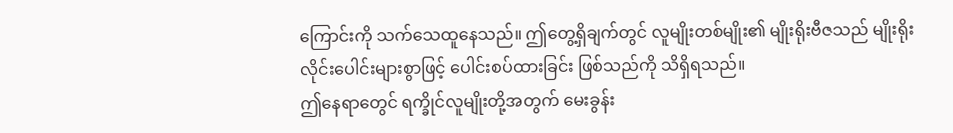ကြောင်းကို သက်သေထူနေသည်။ ဤတွေ့ရှိချက်တွင် လူမျိုးတစ်မျိုး၏ မျိုးရိုးဗီဇသည် မျိုးရိုးလိုင်းပေါင်းများစွာဖြင့် ပေါင်းစပ်ထားခြင်း ဖြစ်သည်ကို သိရှိရသည်။
ဤနေရာတွေင် ရက္ခိုင်လူမျိုးတို့အတွက် မေးခွန်း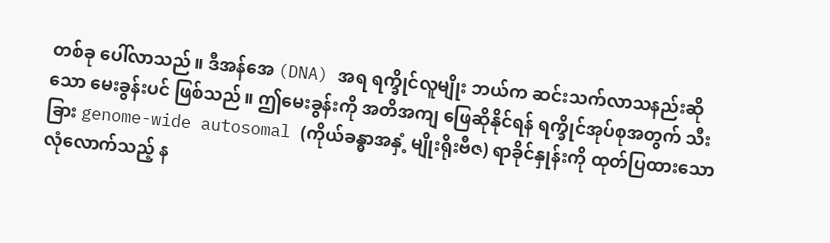တစ်ခု ပေါ်လာသည်။ ဒီအန်အေ (DNA) အရ ရက္ခိုင်လူမျိုး ဘယ်က ဆင်းသက်လာသနည်းဆိုသော မေးခွန်းပင် ဖြစ်သည်။ ဤမေးခွန်းကို အတိအကျ ဖြေဆိုနိုင်ရန် ရက္ခိုင်အုပ်စုအတွက် သီးခြား genome-wide autosomal (ကိုယ်ခန္ဓာအနှံ့ မျိုးရိုးဗီဇ) ရာခိုင်နှုန်းကို ထုတ်ပြထားသော လုံလောက်သည့် န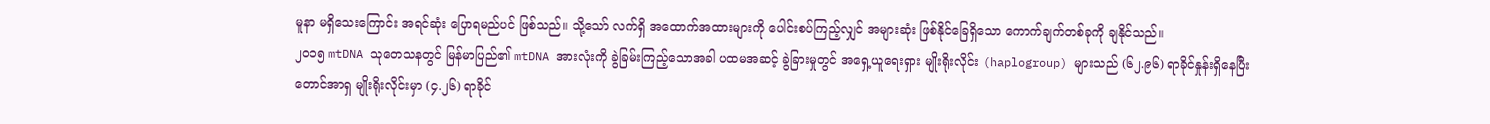မူနာ မရှိသေးကြောင်း အရင်ဆုံး ပြောရမည်ပင် ဖြစ်သည်။ သို့သော် လက်ရှိ အထောက်အထားများကို ပေါင်းစပ်ကြည့်လျှင် အများဆုံး ဖြစ်နိုင်ခြေရှိသော ကောက်ချက်တစ်ခုကို ချနိုင်သည်။
၂၀၁၅ mtDNA သုတေသနတွင် မြန်မာပြည်၏ mtDNA အားလုံးကို ခွဲခြမ်းကြည့်သောအခါ ပထမအဆင့် ခွဲခြားမှုတွင် အရှေ့ယူရေးရှား မျိုးရိုးလိုင်း (haplogroup) များသည် (၆၂.၉၆) ရာခိုင်နှုန်းရှိနေပြီး တောင်အာရှ မျိုးရိုးလိုင်းမှာ (၄.၂၆) ရာခိုင်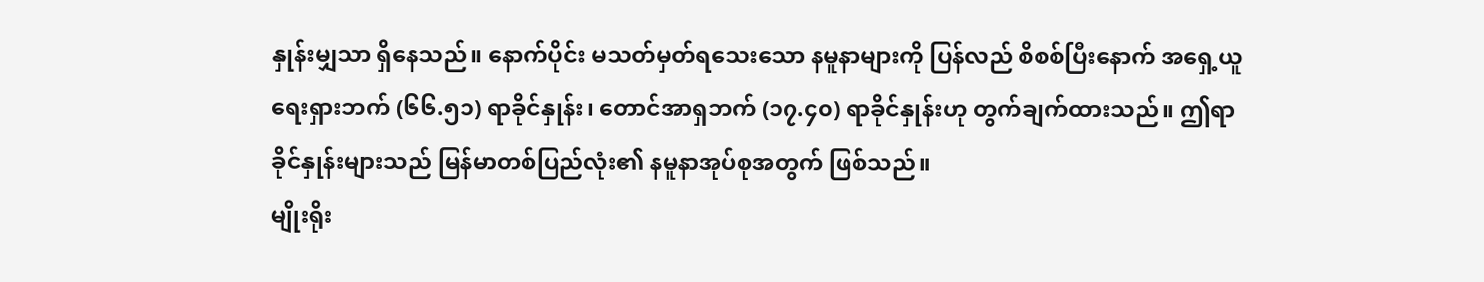နှုန်းမျှသာ ရှိနေသည်။ နောက်ပိုင်း မသတ်မှတ်ရသေးသော နမူနာများကို ပြန်လည် စိစစ်ပြီးနောက် အရှေ့ယူရေးရှားဘက် (၆၆.၅၁) ရာခိုင်နှုန်း၊ တောင်အာရှဘက် (၁၇.၄၀) ရာခိုင်နှုန်းဟု တွက်ချက်ထားသည်။ ဤရာခိုင်နှုန်းများသည် မြန်မာတစ်ပြည်လုံး၏ နမူနာအုပ်စုအတွက် ဖြစ်သည်။
မျိုးရိုး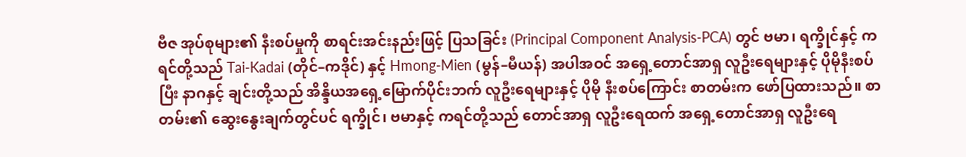ဗီဇ အုပ်စုများ၏ နီးစပ်မှုကို စာရင်းအင်းနည်းဖြင့် ပြသခြင်း (Principal Component Analysis-PCA) တွင် ဗမာ၊ ရက္ခိုင်နှင့် ကရင်တို့သည် Tai-Kadai (တိုင်–ကဒိုင်) နှင့် Hmong-Mien (မွန်–မီယန်) အပါအဝင် အရှေ့တောင်အာရှ လူဦးရေများနှင့် ပိုမိုနီးစပ်ပြီး နာဂနှင့် ချင်းတို့သည် အိန္ဒိယအရှေ့မြောက်ပိုင်းဘက် လူဦးရေများနှင့် ပိုမို နီးစပ်ကြောင်း စာတမ်းက ဖော်ပြထားသည်။ စာတမ်း၏ ဆွေးနွေးချက်တွင်ပင် ရက္ခိုင်၊ ဗမာနှင့် ကရင်တို့သည် တောင်အာရှ လူဦးရေထက် အရှေ့တောင်အာရှ လူဦးရေ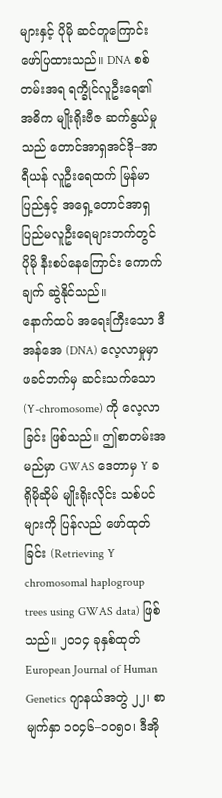များနှင့် ပိုမို ဆင်တူကြောင်း ဖော်ပြထားသည်။ DNA စစ်တမ်းအရ ရက္ခိုင်လူဦးရေ၏ အဓိက မျိုးရိုးဗီဇ ဆက်နွယ်မှုသည် တောင်အာရှအင်ဒို–အာရီယန် လူဦးရေထက် မြန်မာပြည်နှင့် အရှေ့တောင်အာရှ ပြည်မလူဦးရေများဘက်တွင် ပိုမို နီးစပ်နေကြောင်း ကောက်ချက် ဆွဲနိုင်သည်။
နောက်ထပ် အရေးကြီးသော ဒီအန်အေ (DNA) လေ့လာမှုမှာ ဖခင်ဘက်မှ ဆင်းသက်သော (Y-chromosome) ကို လေ့လာခြင်း ဖြစ်သည်။ ဤစာတမ်းအမည်မှာ GWAS ဒေတာမှ Y ခရိုမိုဆိုမ် မျိုးရိုးလိုင်း သစ်ပင်များကို ပြန်လည် ဖော်ထုတ်ခြင်း (Retrieving Y chromosomal haplogroup trees using GWAS data) ဖြစ်သည်။ ၂၀၁၄ ခုနှစ်ထုတ် European Journal of Human Genetics ဂျာနယ်အတွဲ ၂၂၊ စာမျက်နှာ ၁၀၄၆–၁၀၅၀၊ ဒီအို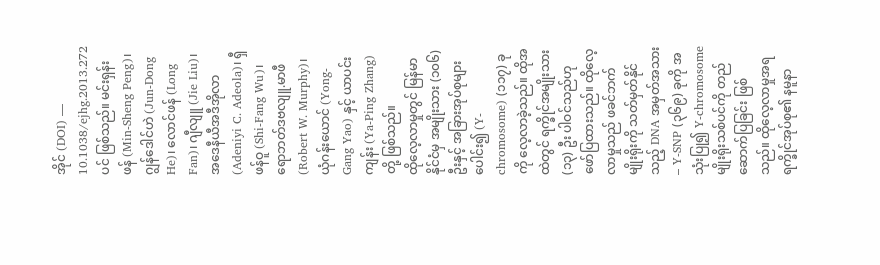အိုင် (DOI) — 10.1038/ejhg.2013.272 ပင် ဖြစ်သည်။ မင်းရှန်းဖန် (Min-Sheng Peng)၊ ဂျွန်ဒေါင်ဟဲ (Jun-Dong He)၊ လောင်ဖန် (Long Fan)၊ ဂျီလျူ (Jie Liu)၊ အဒေနီယီအဒီအိုလာ (Adeniyi C. Adeola)၊ ရှီဖန်ဝူ (Shi-Fang Wu)၊ ရောဘတ်ဒဗလျူ.မာဖီ (Robert W. Murphy)၊ ယုံဂန်းယောင် (Yong-Gang Yao) နှင့် ယာပင်းကျန်း (Ya-Ping Zhang) တို့ ဖြစ်သည်။
ထိုလေ့လာမှုတွင် မြန်မာနိုင်ငံမှ အမျိုးသား (၁၀၆) ဦးနှင့် အခြားအုပ်စုများ ပေါင်း၍ (Y-chromosome) (၁၁၇) ခုကို လေ့လာခဲ့သည်။ ထိုအထဲတွင် ရက္ခိုင်အမျိုးသား (၁၃) ဦး ပါဝင်သည်ဟု ဖော်ပြထားသည်။ ထိုလေ့လာမှုသည် ဖခင်ဘက် မျိုးရိုးကို သတ်မှတ်နိုင်သည့် DNA အမှတ်အသား – Y-SNP (၃၆၉) ခုကို အသုံးပြု၍ Y-chromosome မျိုးရိုးသစ်ပင်ကို တည်ဆောက်ပြခြင်း ဖြစ်သည်။ ထိုလေ့လာမှုအရ ရက္ခိုင်အုပ်စု၏ နမူနာ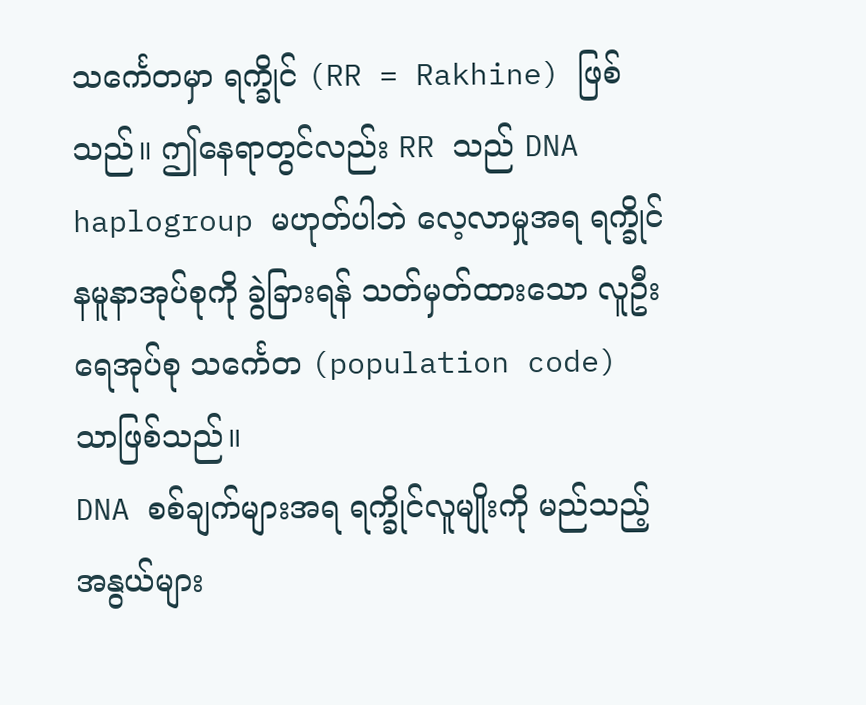သင်္ကေတမှာ ရက္ခိုင် (RR = Rakhine) ဖြစ်သည်။ ဤနေရာတွင်လည်း RR သည် DNA haplogroup မဟုတ်ပါဘဲ လေ့လာမှုအရ ရက္ခိုင်နမူနာအုပ်စုကို ခွဲခြားရန် သတ်မှတ်ထားသော လူဦးရေအုပ်စု သင်္ကေတ (population code) သာဖြစ်သည်။
DNA စစ်ချက်များအရ ရက္ခိုင်လူမျိုးကို မည်သည့် အနွယ်များ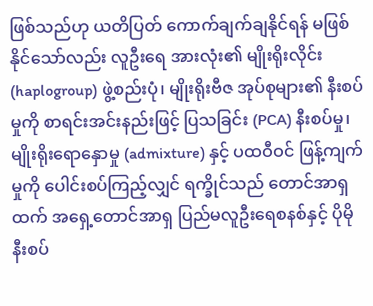ဖြစ်သည်ဟု ယတိပြတ် ကောက်ချက်ချနိုင်ရန် မဖြစ်နိုင်သော်လည်း လူဦးရေ အားလုံး၏ မျိုးရိုးလိုင်း (haplogroup) ဖွဲ့စည်းပုံ၊ မျိုးရိုးဗီဇ အုပ်စုများ၏ နီးစပ်မှုကို စာရင်းအင်းနည်းဖြင့် ပြသခြင်း (PCA) နီးစပ်မှု၊ မျိုးရိုးရောနှောမှု (admixture) နှင့် ပထဝီဝင် ဖြန့်ကျက်မှုကို ပေါင်းစပ်ကြည့်လျှင် ရက္ခိုင်သည် တောင်အာရှထက် အရှေ့တောင်အာရှ ပြည်မလူဦးရေစနစ်နှင့် ပိုမို နီးစပ်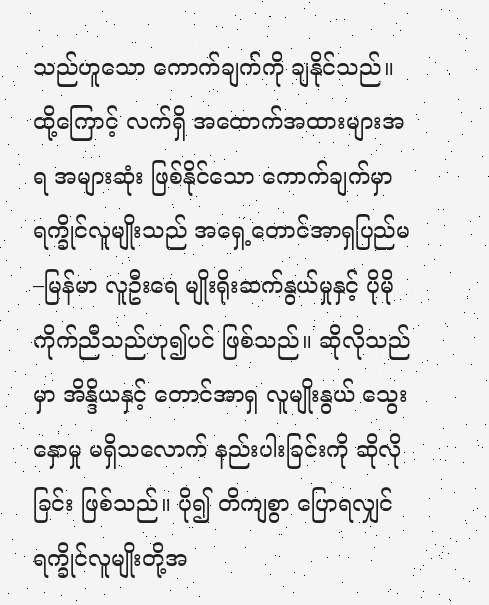သည်ဟူသော ကောက်ချက်ကို ချနိုင်သည်။ ထို့ကြောင့် လက်ရှိ အထောက်အထားများအရ အများဆုံး ဖြစ်နိုင်သော ကောက်ချက်မှာ ရက္ခိုင်လူမျိုးသည် အရှေ့တောင်အာရှပြည်မ–မြန်မာ လူဦးရေ မျိုးရိုးဆက်နွယ်မှုနှင့် ပိုမို ကိုက်ညီသည်ဟု၍ပင် ဖြစ်သည်။ ဆိုလိုသည်မှာ အိန္ဒိယနှင့် တောင်အာရှ လူမျိုးနွယ် သွေးနှောမှု မရှိသလောက် နည်းပါးခြင်းကို ဆိုလိုခြင်း ဖြစ်သည်။ ပို၍ တိကျစွာ ပြောရလျှင် ရက္ခိုင်လူမျိုးတို့အ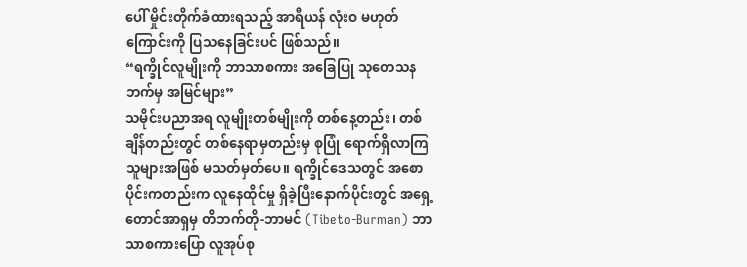ပေါ် မှိုင်းတိုက်ခံထားရသည့် အာရီယန် လုံးဝ မဟုတ်ကြောင်းကို ပြသနေခြင်းပင် ဖြစ်သည်။
“ရက္ခိုင်လူမျိုးကို ဘာသာစကား အခြေပြု သုတေသနဘက်မှ အမြင်များ”
သမိုင်းပညာအရ လူမျိုးတစ်မျိုးကို တစ်နေ့တည်း၊ တစ်ချိန်တည်းတွင် တစ်နေရာမှတည်းမှ စုပြုံ ရောက်ရှိလာကြသူများအဖြစ် မသတ်မှတ်ပေ။ ရက္ခိုင်ဒေသတွင် အစောပိုင်းကတည်းက လူနေထိုင်မှု ရှိခဲ့ပြီးနောက်ပိုင်းတွင် အရှေ့တောင်အာရှမှ တိဘက်တို-ဘာမင် (Tibeto-Burman) ဘာသာစကားပြော လူအုပ်စု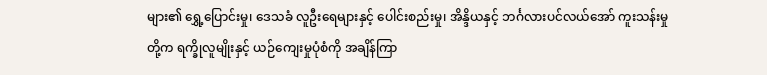များ၏ ရွှေ့ပြောင်းမှု၊ ဒေသခံ လူဦးရေများနှင့် ပေါင်းစည်းမှု၊ အိန္ဒိယနှင့် ဘင်္ဂလားပင်လယ်အော် ကူးသန်းမှုတို့က ရက္ခိုလူမျိုးနှင့် ယဉ်ကျေးမှုပုံစံကို အချိန်ကြာ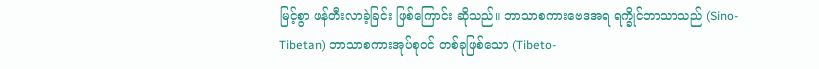မြင့်စွာ ဖန်တီးလာခဲ့ခြင်း ဖြစ်ကြောင်း ဆိုသည်။ ဘာသာစကားဗေဒအရ ရက္ခိုင်ဘာသာသည် (Sino-Tibetan) ဘာသာစကားအုပ်စုဝင် တစ်ခုဖြစ်သော (Tibeto-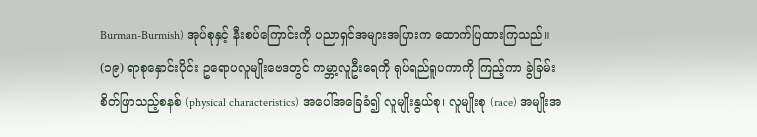Burman-Burmish) အုပ်စုနှင့် နီးစပ်ကြောင်းကို ပညာရှင်အများအပြားက ထောက်ပြထားကြသည်။
(၁၉) ရာစုနှောင်းပိုင်း ဥရောပလူမျိုးဗေဒတွင် ကမ္ဘာ့လူဦးရေကို ရုပ်ရည်ရူပကာကို ကြည့်ကာ ခွဲခြမ်းစိတ်ဖြာသည့်စနစ် (physical characteristics) အပေါ်အခြေခံ၍ လူမျိုးနွယ်စု၊ လူမျိုးစု (race) အမျိုးအ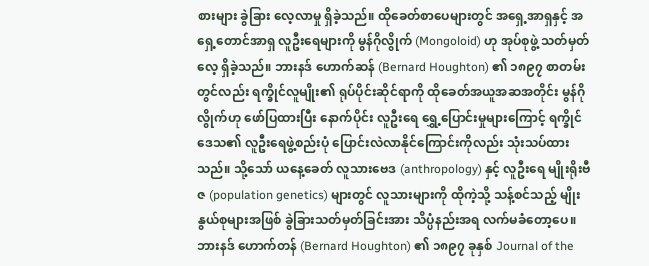စားများ ခွဲခြား လေ့လာမှု ရှိခဲ့သည်။ ထိုခေတ်စာပေများတွင် အရှေ့အာရှနှင့် အရှေ့တောင်အာရှ လူဦးရေများကို မွန်ဂိုလွိုက် (Mongoloid) ဟု အုပ်စုဖွဲ့ သတ်မှတ်လေ့ ရှိခဲ့သည်။ ဘားနဒ် ဟောက်ဆန် (Bernard Houghton) ၏ ၁၈၉၇ စာတမ်းတွင်လည်း ရက္ခိုင်လူမျိုး၏ ရုပ်ပိုင်းဆိုင်ရာကို ထိုခေတ်အယူအဆအတိုင်း မွန်ဂိုလွိုက်ဟု ဖော်ပြထားပြီး နောက်ပိုင်း လူဦးရေ ရွှေ့ပြောင်းမှုများကြောင့် ရက္ခိုင်ဒေသ၏ လူဦးရေဖွဲ့စည်းပုံ ပြောင်းလဲလာနိုင်ကြောင်းကိုလည်း သုံးသပ်ထားသည်။ သို့သော် ယနေ့ခေတ် လူသားဗေဒ (anthropology) နှင့် လူဦးရေ မျိုးရိုးဗီဇ (population genetics) များတွင် လူသားများကို ထိုကဲ့သို့ သန့်စင်သည့် မျိုးနွယ်စုများအဖြစ် ခွဲခြားသတ်မှတ်ခြင်းအား သိပ္ပံနည်းအရ လက်မခံတော့ပေ။
ဘားနဒ် ဟောက်တန် (Bernard Houghton) ၏ ၁၈၉၇ ခုနှစ် Journal of the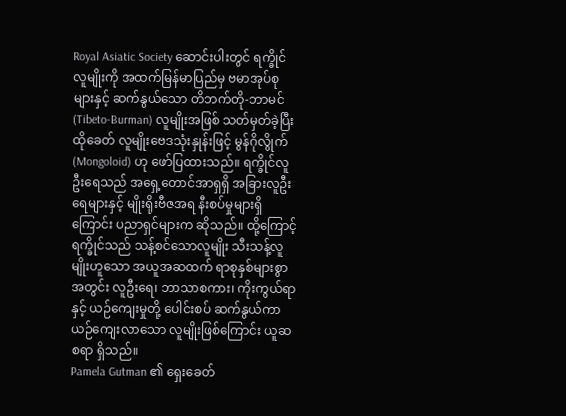Royal Asiatic Society ဆောင်းပါးတွင် ရက္ခိုင်လူမျိုးကို အထက်မြန်မာပြည်မှ ဗမာအုပ်စုများနှင့် ဆက်နွယ်သော တိဘက်တို-ဘာမင် (Tibeto-Burman) လူမျိုးအဖြစ် သတ်မှတ်ခဲ့ပြီး ထိုခေတ် လူမျိုးဗေဒသုံးနှုန်းဖြင့် မွန်ဂိုလွိုက် (Mongoloid) ဟု ဖော်ပြထားသည်။ ရက္ခိုင်လူဦးရေသည် အရှေ့တောင်အာရှရှိ အခြားလူဦးရေများနှင့် မျိုးရိုးဗီဇအရ နီးစပ်မှုများရှိကြောင်း ပညာရှင်များက ဆိုသည်။ ထို့ကြောင့် ရက္ခိုင်သည် သန့်စင်သောလူမျိုး သီးသန့်လူမျိုးဟူသော အယူအဆထက် ရာစုနှစ်များစွာအတွင်း လူဦးရေ၊ ဘာသာစကား၊ ကိုးကွယ်ရာနှင့် ယဉ်ကျေးမှုတို့ ပေါင်းစပ် ဆက်နွယ်ကာ ယဉ်ကျေးလာသော လူမျိုးဖြစ်ကြောင်း ယူဆစရာ ရှိသည်။
Pamela Gutman ၏ ရှေးခေတ်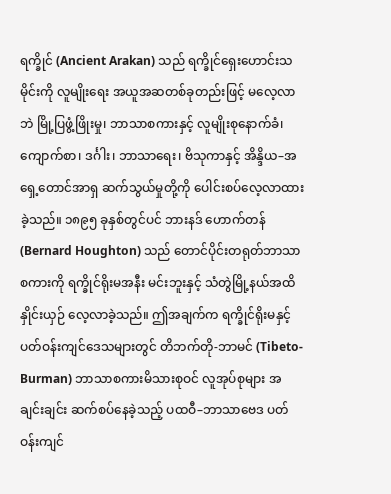ရက္ခိုင် (Ancient Arakan) သည် ရက္ခိုင်ရှေးဟောင်းသမိုင်းကို လူမျိုးရေး အယူအဆတစ်ခုတည်းဖြင့် မလေ့လာဘဲ မြို့ပြဖွံ့ဖြိုးမှု၊ ဘာသာစကားနှင့် လူမျိုးစုနောက်ခံ၊ ကျောက်စာ၊ ဒင်္ဂါး၊ ဘာသာရေး၊ ဗိသုကာနှင့် အိန္ဒိယ–အရှေ့တောင်အာရှ ဆက်သွယ်မှုတို့ကို ပေါင်းစပ်လေ့လာထားခဲ့သည်။ ၁၈၉၅ ခုနှစ်တွင်ပင် ဘားနဒ် ဟောက်တန် (Bernard Houghton) သည် တောင်ပိုင်းတရုတ်ဘာသာစကားကို ရက္ခိုင်ရိုးမအနီး မင်းဘူးနှင့် သံတွဲမြို့နယ်အထိ နှိုင်းယှဉ် လေ့လာခဲ့သည်။ ဤအချက်က ရက္ခိုင်ရိုးမနှင့် ပတ်ဝန်းကျင်ဒေသများတွင် တိဘက်တို-ဘာမင် (Tibeto-Burman) ဘာသာစကားမိသားစုဝင် လူအုပ်စုများ အချင်းချင်း ဆက်စပ်နေခဲ့သည့် ပထဝီ–ဘာသာဗေဒ ပတ်ဝန်းကျင်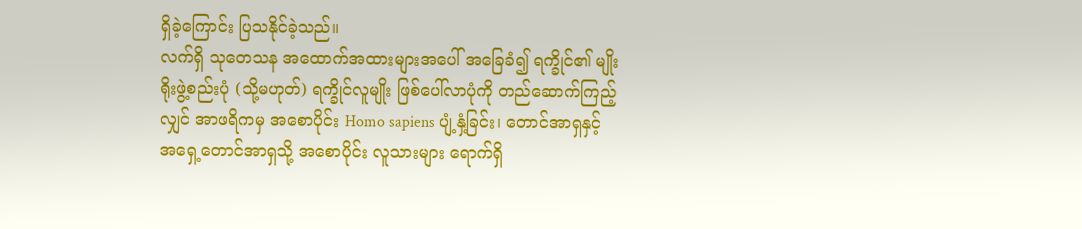ရှိခဲ့ကြောင်း ပြသနိုင်ခဲ့သည်။
လက်ရှိ သုတေသန အထောက်အထားများအပေါ် အခြေခံ၍ ရက္ခိုင်၏ မျိုးရိုးဖွဲ့စည်းပုံ (သို့မဟုတ်) ရက္ခိုင်လူမျိုး ဖြစ်ပေါ်လာပုံကို တည်ဆောက်ကြည့်လျှင် အာဖရိကမှ အစောပိုင်း Homo sapiens ပျံ့နှံ့ခြင်း၊ တောင်အာရှနှင့် အရှေ့တောင်အာရှသို့ အစောပိုင်း လူသားများ ရောက်ရှိ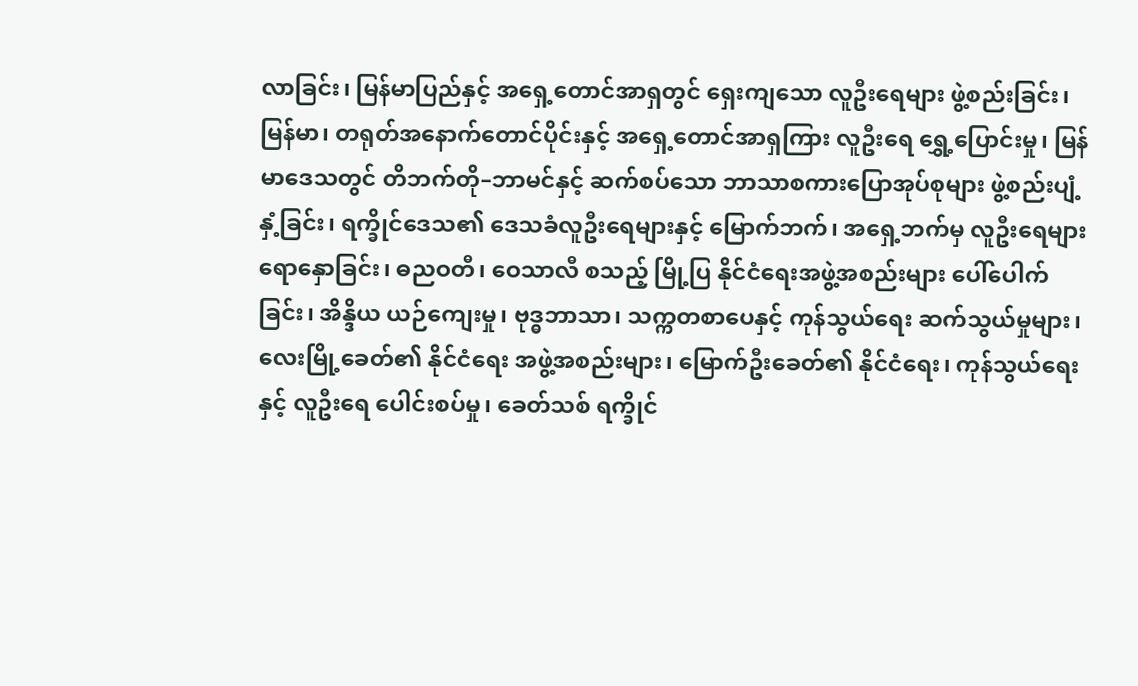လာခြင်း၊ မြန်မာပြည်နှင့် အရှေ့တောင်အာရှတွင် ရှေးကျသော လူဦးရေများ ဖွဲ့စည်းခြင်း၊ မြန်မာ၊ တရုတ်အနောက်တောင်ပိုင်းနှင့် အရှေ့တောင်အာရှကြား လူဦးရေ ရွှေ့ပြောင်းမှု၊ မြန်မာဒေသတွင် တိဘက်တို–ဘာမင်နှင့် ဆက်စပ်သော ဘာသာစကားပြောအုပ်စုများ ဖွဲ့စည်းပျံ့နှံ့ခြင်း၊ ရက္ခိုင်ဒေသ၏ ဒေသခံလူဦးရေများနှင့် မြောက်ဘက်၊ အရှေ့ဘက်မှ လူဦးရေများ ရောနှောခြင်း၊ ဓညဝတီ၊ ဝေသာလီ စသည့် မြို့ပြ နိုင်ငံရေးအဖွဲ့အစည်းများ ပေါ်ပေါက်ခြင်း၊ အိန္ဒိယ ယဉ်ကျေးမှု၊ ဗုဒ္ဓဘာသာ၊ သက္ကတစာပေနှင့် ကုန်သွယ်ရေး ဆက်သွယ်မှုများ၊ လေးမြို့ခေတ်၏ နိုင်ငံရေး အဖွဲ့အစည်းများ၊ မြောက်ဦးခေတ်၏ နိုင်ငံရေး၊ ကုန်သွယ်ရေးနှင့် လူဦးရေ ပေါင်းစပ်မှု၊ ခေတ်သစ် ရက္ခိုင်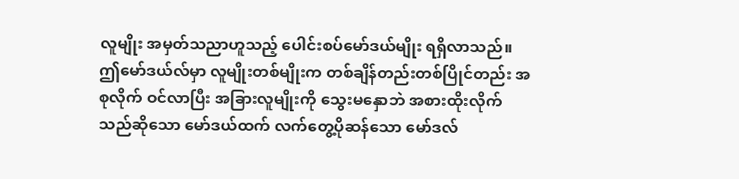လူမျိုး အမှတ်သညာဟူသည့် ပေါင်းစပ်မော်ဒယ်မျိုး ရရှိလာသည်။ ဤမော်ဒယ်လ်မှာ လူမျိုးတစ်မျိုးက တစ်ချိန်တည်းတစ်ပြိုင်တည်း အစုလိုက် ဝင်လာပြီး အခြားလူမျိုးကို သွေးမနှောဘဲ အစားထိုးလိုက်သည်ဆိုသော မော်ဒယ်ထက် လက်တွေ့ပိုဆန်သော မော်ဒလ်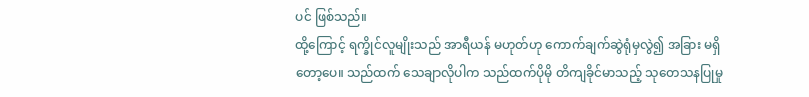ပင် ဖြစ်သည်။
ထို့ကြောင့် ရက္ခိုင်လူမျိုးသည် အာရီယန် မဟုတ်ဟု ကောက်ချက်ဆွဲရုံမှလွဲ၍ အခြား မရှိတော့ပေ။ သည်ထက် သေချာလိုပါက သည်ထက်ပိုမို တိကျခိုင်မာသည့် သုတေသနပြုမှု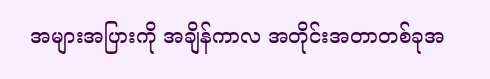အများအပြားကို အချိန်ကာလ အတိုင်းအတာတစ်ခုအ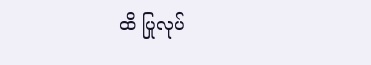ထိ ပြုလုပ်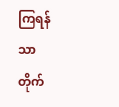ကြရန်သာ တိုက်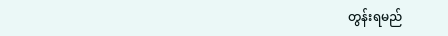တွန်းရမည်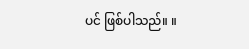ပင် ဖြစ်ပါသည်။ ။